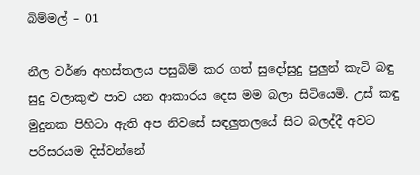බිම්මල් – 01

නීල වර්ණ අහස්තලය පසුබිම් කර ගත් සුදෝසුදු පුලුන් කැටි බඳු සුදු වලාකුළු පාව යන ආකාරය දෙස මම බලා සිටියෙමි. උස් කඳු මුදුනක පිහිටා ඇති අප නිවසේ සඳලුතලයේ සිට බලද්දී අවට පරිසරයම දිස්වන්නේ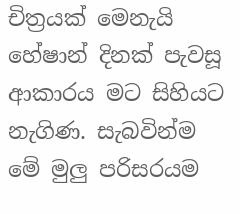චිත්‍රයක් මෙනැයි හේෂාන් දිනක් පැවසූ ආකාරය මට සිහියට නැගිණ. සැබවින්ම මේ මුලු පරිසරයම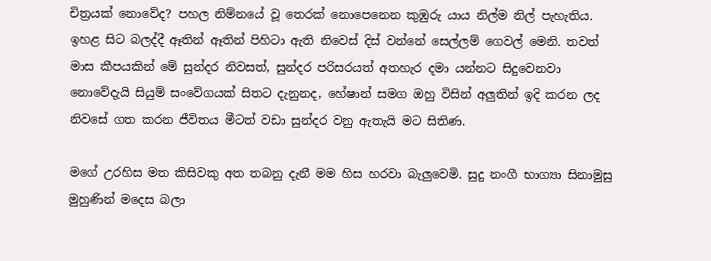චිත්‍රයක් නොවේද? පහල නිම්නයේ වූ තෙරක් නොපෙනෙන කුඹුරු යාය නිල්ම නිල් පැහැතිය. ඉහළ සිට බලද්දී ඈතින් ඈතින් පිහිටා ඇති නිවෙස් දිස් වන්නේ සෙල්ලම් ගෙවල් මෙනි. තවත් මාස කීපයකින් මේ සුන්දර නිවසත්, සුන්දර පරිසරයත් අතහැර දමා යන්නට සිදුවෙනවා නොවේදැයි සියුම් සංවේගයක් සිතට දැනුනද, හේෂාන් සමග ඔහු විසින් අලුතින් ඉදි කරන ලද නිවසේ ගත කරන ජීවිතය මීටත් වඩා සුන්දර වනු ඇතැයි මට සිතිණ.

මගේ උරහිස මත කිසිවකු අත තබනු දැනී මම හිස හරවා බැලුවෙමි. සුදු නංගී භාග්‍යා සිනාමුසු මුහුණින් මදෙස බලා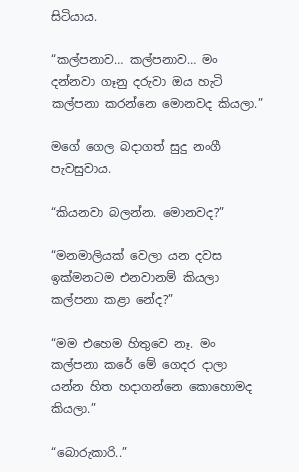සිටියාය.

“කල්පනාව… කල්පනාව… මං දන්නවා ගෑනු දරුවා ඔය හැටි කල්පනා කරන්නෙ මොනවද කියලා.”

මගේ ගෙල බදාගත් සුදු නංගී පැවසුවාය.

“කියනවා බලන්න. මොනවද?”

“මනමාලියක් වෙලා යන දවස ඉක්මනටම එනවානම් කියලා කල්පනා කළා නේද?”

“මම එහෙම හිතුවෙ නෑ. මං කල්පනා කරේ මේ ගෙදර දාලා යන්න හිත හදාගන්නෙ කොහොමද කියලා.”

“බොරුකාරි..”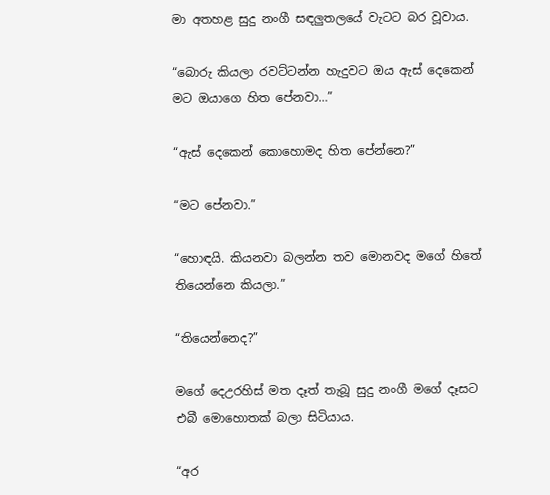මා අතහළ සුදු නංගී සඳලුතලයේ වැටට බර වූවාය.

“බොරු කියලා රවට්ටන්න හැදුවට ඔය ඇස් දෙකෙන් මට ඔයාගෙ හිත පේනවා…”

“ඇස් දෙකෙන් කොහොමද හිත පේන්නෙ?”

“මට පේනවා.”

“හොඳයි. කියනවා බලන්න තව මොනවද මගේ හිතේ තියෙන්නෙ කියලා.”

“තියෙන්නෙද?”

මගේ දෙඋරහිස් මත දෑත් තැබූ සුදු නංගී මගේ දෑසට එබී මොහොතක් බලා සිටියාය.

“අර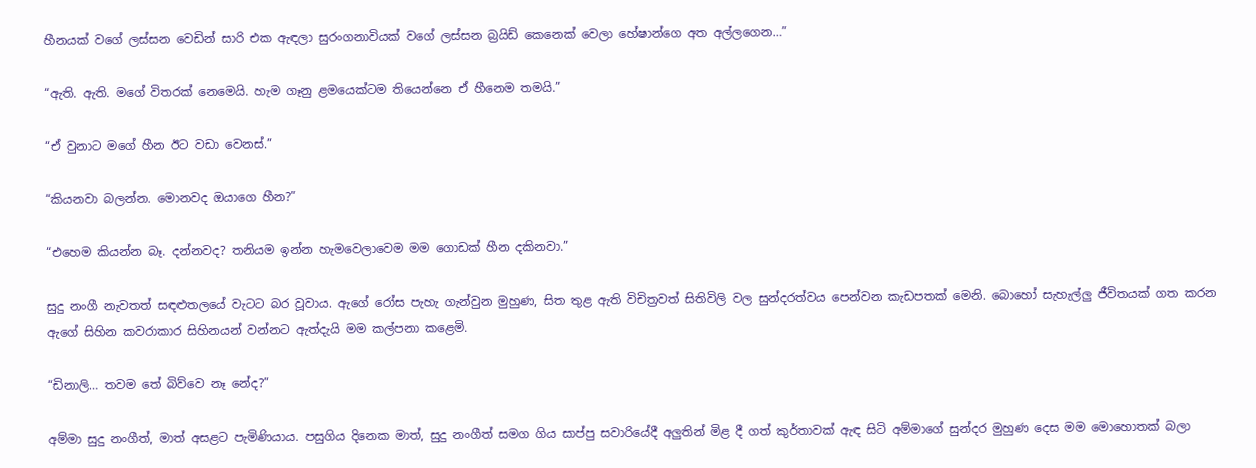හීනයක් වගේ ලස්සන වෙඩින් සාරි එක ඇඳලා සුරංගනාවියක් වගේ ලස්සන බ්‍රයිඩ් කෙනෙක් වෙලා හේෂාන්ගෙ අත අල්ලගෙන…”

“ඇති. ඇති. මගේ විතරක් නෙමෙයි. හැම ගෑනු ළමයෙක්ටම තියෙන්නෙ ඒ හීනෙම තමයි.”

“ඒ වුනාට මගේ හීන ඊට වඩා වෙනස්.”

“කියනවා බලන්න. මොනවද ඔයාගෙ හීන?”

“එහෙම කියන්න බෑ. දන්නවද? තනියම ඉන්න හැමවෙලාවෙම මම ගොඩක් හීන දකිනවා.”

සුදු නංගී නැවතත් සඳළුතලයේ වැටට බර වූවාය. ඇගේ රෝස පැහැ ගැන්වුන මුහුණ, සිත තුළ ඇති විචිත්‍රවත් සිතිවිලි වල සුන්දරත්වය පෙන්වන කැඩපතක් මෙනි. බොහෝ සැහැල්ලු ජීවිතයක් ගත කරන ඇගේ සිහින කවරාකාර සිහිනයන් වන්නට ඇත්දැයි මම කල්පනා කළෙමි.

“ඩිනාලි… තවම තේ බිව්වෙ නෑ නේද?”

අම්මා සුදු නංගීත්, මාත් අසළට පැමිණියාය. පසුගිය දිනෙක මාත්, සුදු නංගීත් සමග ගිය සාප්පු සවාරියේදී අලුතින් මිළ දී ගත් කුර්තාවක් ඇඳ සිටි අම්මාගේ සුන්දර මුහුණ දෙස මම මොහොතක් බලා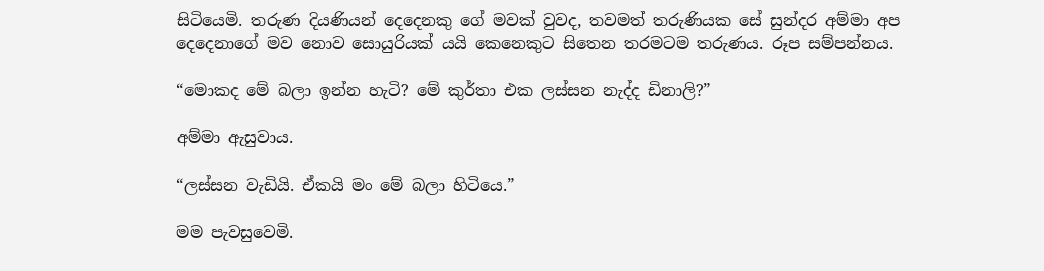සිටියෙමි. තරුණ දියණියන් දෙදෙනකු ගේ මවක් වුවද, තවමත් තරුණියක සේ සුන්දර අම්මා අප දෙදෙනාගේ මව නොව සොයුරියක් යයි කෙනෙකුට සිතෙන තරමටම තරුණය. රූප සම්පන්නය.

“මොකද මේ බලා ඉන්න හැටි? මේ කුර්තා එක ලස්සන නැද්ද ඩිනාලි?”

අම්මා ඇසුවාය.

“ලස්සන වැඩියි. ඒකයි මං මේ බලා හිටියෙ.”

මම පැවසුවෙමි.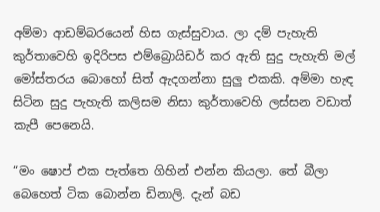අම්මා ආඩම්බරයෙන් හිස ගැස්සුවාය. ලා දම් පැහැති කුර්තාවෙහි ඉදිරිපස එම්බ්‍රොයිඩර් කර ඇති සුදු පැහැති මල් මෝස්තරය බොහෝ සිත් ඇදගන්නා සුලු එකකි. අම්මා හැඳ සිටින සුදු පැහැති කලිසම නිසා කුර්තාවෙහි ලස්සන වඩාත් කැපී පෙනෙයි.

“මං ෂොප් එක පැත්තෙ ගිහින් එන්න කියලා. තේ බීලා බෙහෙත් ටික බොන්න ඩිනාලි. දැන් බඩ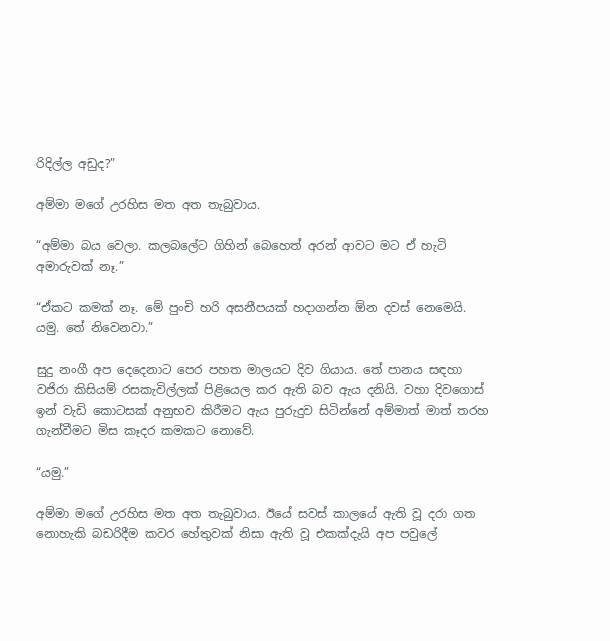රිදිල්ල අඩුද?”

අම්මා මගේ උරහිස මත අත තැබුවාය.

“අම්මා බය වෙලා. කලබලේට ගිහින් බෙහෙත් අරන් ආවට මට ඒ හැටි අමාරුවක් නෑ.”

“ඒකට කමක් නෑ. මේ පුංචි හරි අසනීපයක් හදාගන්න ඕන දවස් නෙමෙයි. යමු. තේ නිවෙනවා.”

සුදු නංගී අප දෙදෙනාට පෙර පහත මාලයට දිව ගියාය. තේ පානය සඳහා වජිරා කිසියම් රසකැවිල්ලක් පිළියෙල කර ඇති බව ඇය දනියි. වහා දිවගොස් ඉන් වැඩි කොටසක් අනුභව කිරීමට ඇය පුරුදුව සිටින්නේ අම්මාත් මාත් තරහ ගැන්වීමට මිස කෑදර කමකට නොවේ.

“යමු.”

අම්මා මගේ උරහිස මත අත තැබුවාය. ඊයේ සවස් කාලයේ ඇති වූ දරා ගත නොහැකි බඩරිදීම කවර හේතුවක් නිසා ඇති වූ එකක්දැයි අප පවුලේ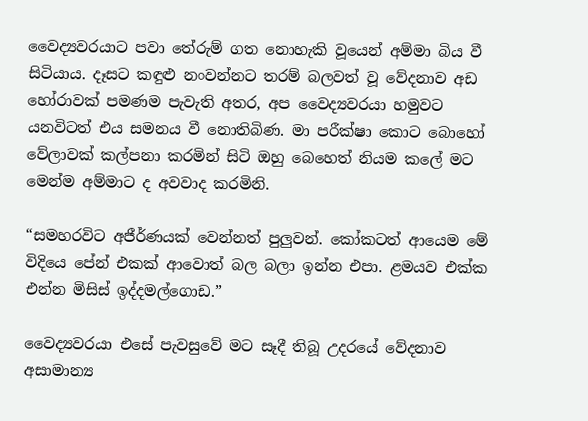වෛද්‍යවරයාට පවා තේරුම් ගත නොහැකි වූයෙන් අම්මා බිය වී සිටියාය. දෑසට කඳුළු නංවන්නට තරම් බලවත් වූ වේදනාව අඩ හෝරාවක් පමණම පැවැති අතර, අප වෛද්‍යවරයා හමුවට යනවිටත් එය සමනය වී නොතිබිණ. මා පරීක්ෂා කොට බොහෝ වේලාවක් කල්පනා කරමින් සිටි ඔහු බෙහෙත් නියම කලේ මට මෙන්ම අම්මාට ද අවවාද කරමිනි.

“සමහරවිට අජීර්ණයක් වෙන්නත් පුලුවන්. කෝකටත් ආයෙම මේ විදියෙ පේන් එකක් ආවොත් බල බලා ඉන්න එපා. ළමයව එක්ක එන්න මිසිස් ඉද්දමල්ගොඩ.”

වෛද්‍යවරයා එසේ පැවසුවේ මට සෑදී තිබූ උදරයේ වේදනාව අසාමාන්‍ය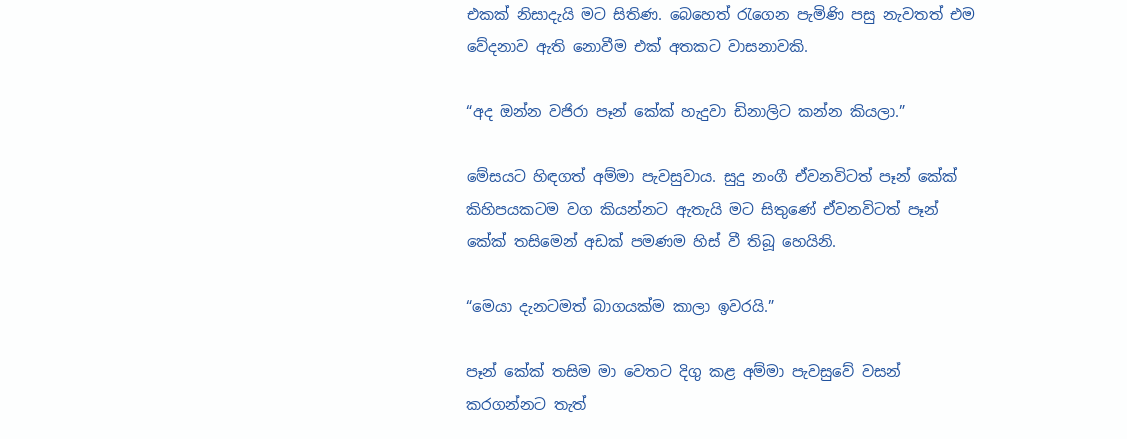එකක් නිසාදැයි මට සිතිණ. බෙහෙත් රැගෙන පැමිණි පසු නැවතත් එම වේදනාව ඇති නොවීම එක් අතකට වාසනාවකි.

“අද ඔන්න වජිරා පෑන් කේක් හැදුවා ඩිනාලිට කන්න කියලා.”

මේසයට හිඳගත් අම්මා පැවසුවාය. සුදු නංගී ඒවනවිටත් පෑන් කේක් කිහිපයකටම වග කියන්නට ඇතැයි මට සිතුණේ ඒවනවිටත් පෑන් කේක් තසිමෙන් අඩක් පමණම හිස් වී තිබූ හෙයිනි.

“මෙයා දැනටමත් බාගයක්ම කාලා ඉවරයි.”

පෑන් කේක් තසිම මා වෙතට දිගු කළ අම්මා පැවසුවේ වසන් කරගන්නට තැත්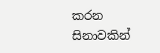කරන සිනාවකින්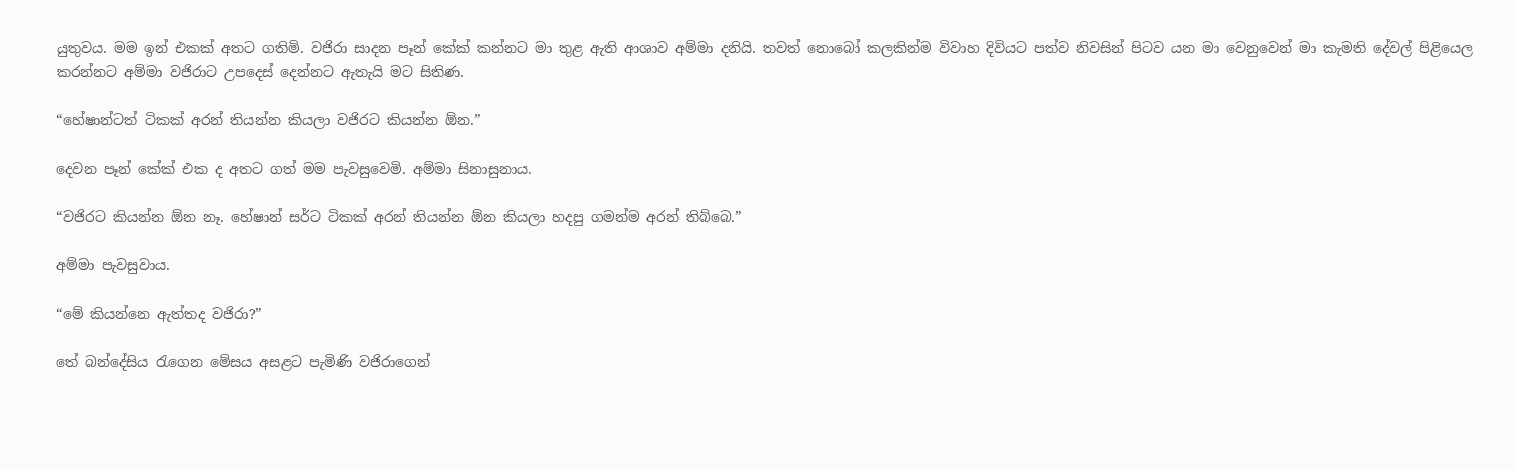යුතුවය. මම ඉන් එකක් අතට ගතිමි. වජිරා සාදන පෑන් කේක් කන්නට මා තුළ ඇති ආශාව අම්මා දනියි. තවත් නොබෝ කලකින්ම විවාහ දිවියට පත්ව නිවසින් පිටව යන මා වෙනුවෙන් මා කැමති දේවල් පිළියෙල කරන්නට අම්මා වජිරාට උපදෙස් දෙන්නට ඇතැයි මට සිතිණ.

“හේෂාන්ටත් ටිකක් අරන් තියන්න කියලා වජිරට කියන්න ඕන.”

දෙවන පෑන් කේක් එක ද අතට ගත් මම පැවසුවෙමි. අම්මා සිනාසුනාය.

“වජිරට කියන්න ඕන නෑ. හේෂාන් සර්ට ටිකක් අරන් තියන්න ඕන කියලා හදපු ගමන්ම අරන් තිබ්බෙ.”

අම්මා පැවසුවාය.

“මේ කියන්නෙ ඇත්තද වජිරා?”

තේ බන්දේසිය රැගෙන මේසය අසළට පැමිණි වජිරාගෙන්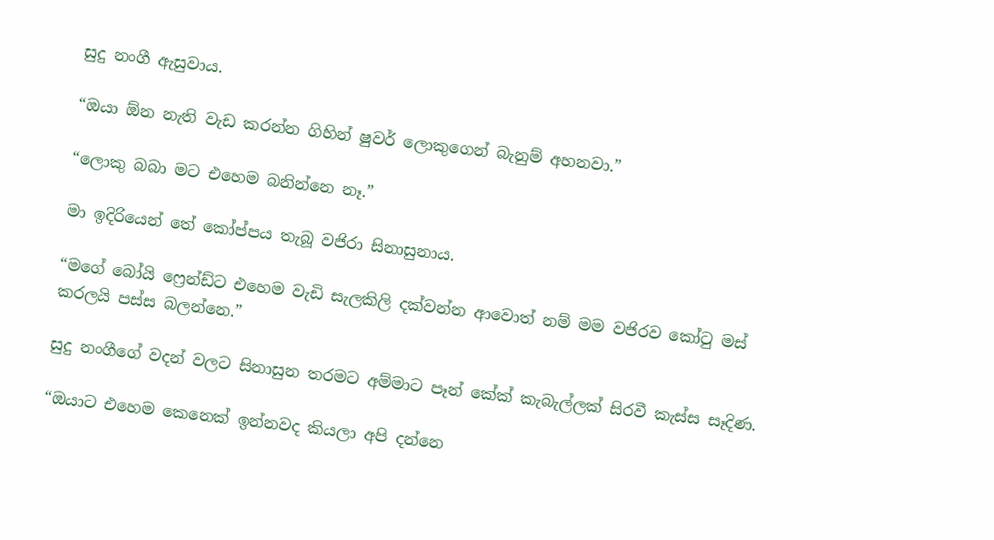සුදු නංගී ඇසුවාය.

“ඔයා ඕන නැති වැඩ කරන්න ගිහින් ෂුවර් ලොකුගෙන් බැනුම් අහනවා.”

“ලොකු බබා මට එහෙම බනින්නෙ නෑ.”

මා ඉදිරියෙන් තේ කෝප්පය තැබූ වජිරා සිනාසුනාය.

“මගේ බෝයි ෆ්‍රෙන්ඩ්ට එහෙම වැඩි සැලකිලි දක්වන්න ආවොත් නම් මම වජිරව කෝටු මස් කරලයි පස්ස බලන්නෙ.”

සුදු නංගීගේ වදන් වලට සිනාසුන තරමට අම්මාට පෑන් කේක් කැබැල්ලක් සිරවී කැස්ස සෑදිණ.

“ඔයාට එහෙම කෙනෙක් ඉන්නවද කියලා අපි දන්නෙ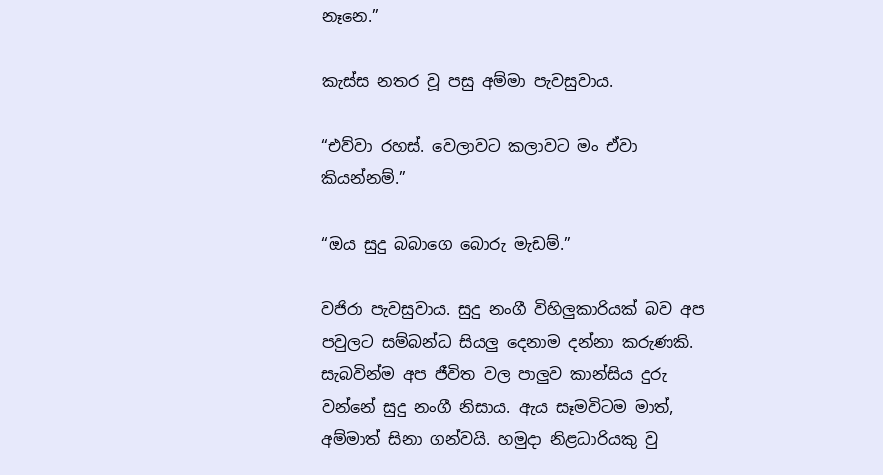නෑනෙ.”

කැස්ස නතර වූ පසු අම්මා පැවසුවාය.

“එව්වා රහස්. වෙලාවට කලාවට මං ඒවා කියන්නම්.”

“ඔය සුදු බබාගෙ බොරු මැඩම්.”

වජිරා පැවසුවාය. සුදු නංගී විහිලුකාරියක් බව අප පවුලට සම්බන්ධ සියලු දෙනාම දන්නා කරුණකි. සැබවින්ම අප ජීවිත වල පාලුව කාන්සිය දුරු වන්නේ සුදු නංගී නිසාය. ඇය සෑමවිටම මාත්, අම්මාත් සිනා ගන්වයි. හමුදා නිළධාරියකු වු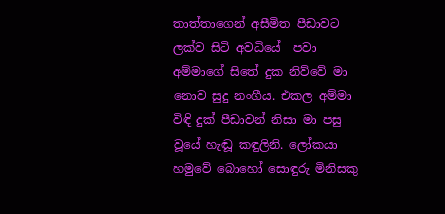තාත්තාගෙන් අසීමිත පීඩාවට ලක්ව සිටි අවධියේ  පවා අම්මාගේ සිතේ දුක නිව්වේ මා නොව සුදු නංගීය. එකල අම්මා විඳි දුක් පීඩාවන් නිසා මා පසු වූයේ හැඬූ කඳුලිනි. ලෝකයා හමුවේ බොහෝ සොඳුරු මිනිසකු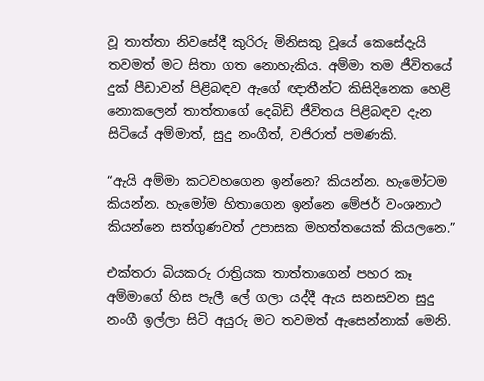වූ තාත්තා නිවසේදී කුරිරු මිනිසකු වූයේ කෙසේදැයි තවමත් මට සිතා ගත නොහැකිය. අම්මා තම ජීවිතයේ දුක් පීඩාවන් පිළිබඳව ඇගේ ඥාතීන්ට කිසිදිනෙක හෙළි නොකලෙන් තාත්තාගේ දෙබිඩි ජීවිතය පිළිබඳව දැන සිටියේ අම්මාත්, සුදු නංගීත්, වජිරාත් පමණකි.

“ඇයි අම්මා කටවහගෙන ඉන්නෙ? කියන්න. හැමෝටම කියන්න. හැමෝම හිතාගෙන ඉන්නෙ මේජර් වංශනාථ කියන්නෙ සත්ගුණවත් උපාසක මහත්තයෙක් කියලනෙ.”

එක්තරා බියකරු රාත්‍රියක තාත්තාගෙන් පහර කෑ අම්මාගේ හිස පැලී ලේ ගලා යද්දී ඇය සනසවන සුදු නංගී ඉල්ලා සිටි අයුරු මට තවමත් ඇසෙන්නාක් මෙනි.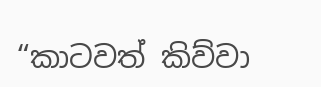“කාටවත් කිව්වා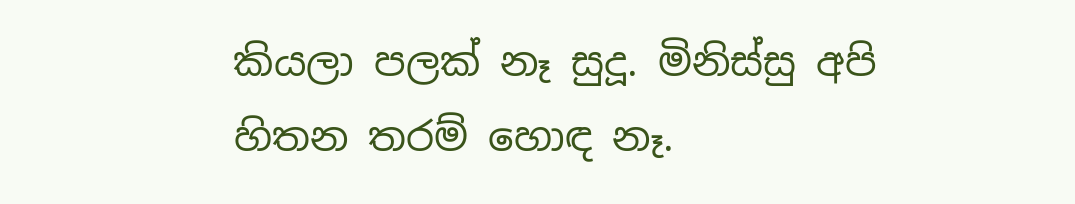කියලා පලක් නෑ සුදූ. මිනිස්සු අපි හිතන තරම් හොඳ නෑ.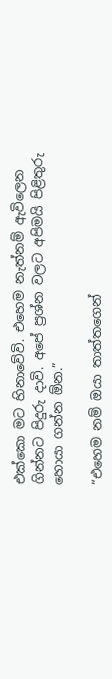එක්කො මට හිනාවේවි. එහෙම නැත්නම් ඇවිලෙන ගින්නට පිදුරු දාවි. අපේ ප්‍රශ්න වලට අපිමයි පිළිතුරු හොයා ගන්න ඕන.”

“එහෙම නම් ඔයා තාත්තගෙන්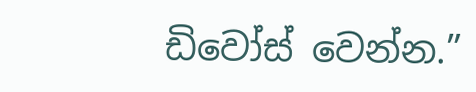ඩිවෝස් වෙන්න.”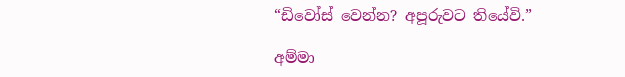“ඩිවෝස් වෙන්න? අපූරුවට තියේවි.”

අම්මා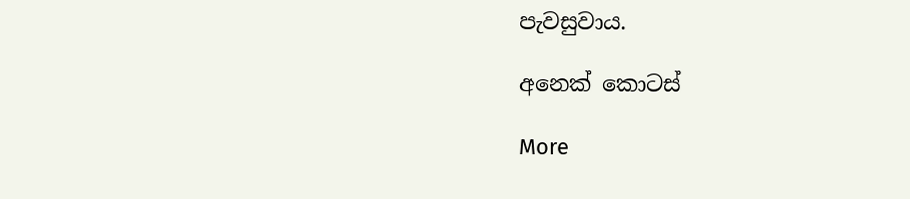පැවසුවාය.

අනෙක් කොටස්

More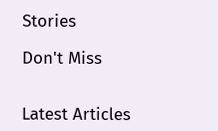Stories

Don't Miss


Latest Articles